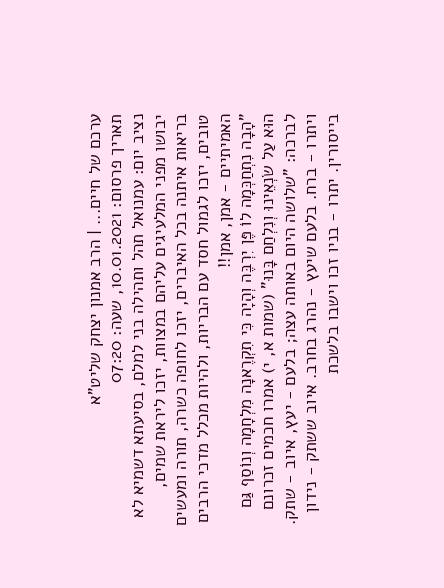ערכם של חיים... | הרב אמנון יצחק שליט"א
תאריך פרסום: 10.01.2021, שעה: 07:20
נציב יום: עמנואל תהל ותהילה בני למלם, בסיעתא דשמיא לא יבושו מפני המלעיגים עליהם במצוות, יזכו ליראת שמים, בריאות איתנה בכל האיברים, יזכו לחופה כשרה, תורה ומעשים טובים, יזכו לגמול חסד עם הבריות, ולהיות מכלל מדכי הרבים האמיתיים - אמן, אמן!!
"הָבָה נִתְחַכְּמָה לוֹ פֶּן יִרְבֶּה וְהָיָה כִּי תִקְרֶאנָה מִלְחָמָה וְנוֹסַף גַּם הוּא עַל שֹׂנְאֵינוּ וְנִלְחַם בָּנוּ" (שמות א, י) אמרו חכמים זכרונם לברכה: "שלושה היום באותה עצה; בלעם - יעץ, איוב - שתק. ויתרו - ברח. בלעם שיעץ - נהרג בחרב. איוב ששתק - נידון בייסורין. יתרו - בניו זכו וישבו בלשכת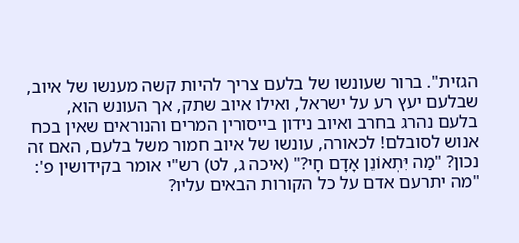הגזית". ברור שעונשו של בלעם צריך להיות קשה מענשו של איוב, שבלעם יעץ רע על ישראל, ואילו איוב שתק, אך העונש הוא, בלעם נהרג בחרב ואיוב נידון בייסורין המרים והנוראים שאין בכח אנוש לסובלם! לכאורה, עונשו של איוב חמור משל בלעם, האם זה נכון? "מַה יִּתְאוֹנֵן אָדָם חָי?" (איכה ג, לט) רש"י אומר בקידושין פ': "מה יתרעם אדם על כל הקורות הבאים עליו?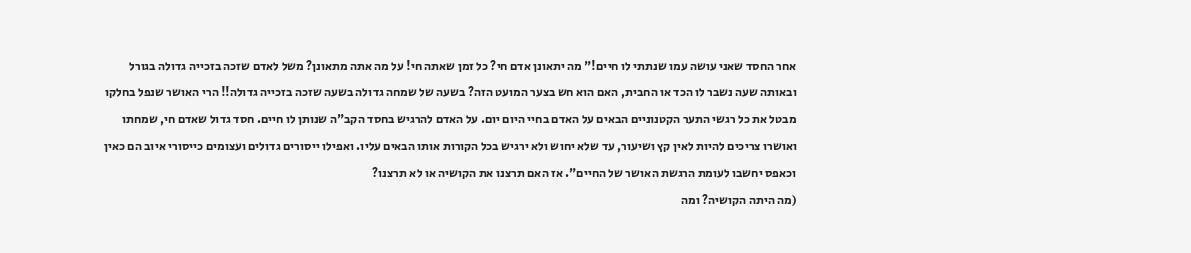אחר החסד שאני עושה עמו שנתתי לו חיים!" מה יתאונן אדם חי? כל זמן שאתה חי! על מה אתה מתאונן? משל לאדם שזכה בזכייה גדולה בגורל ובאותה שעה נשבר לו הכד או החבית, האם הוא חש בצער המועט הזה? בשעה של שמחה גדולה בשעה שזכה בזכייה גדולה!! הרי האושר שנפל בחלקו מבטל את כל רגשי התער הקטנוניים הבאים על האדם בחיי היום יום. על האדם להרגיש בחסד הקב"ה שנותן לו חיים. חסד גדול שאדם חי, שמחתו ואושרו צריכים להיות לאין קץ ושיעור, עד שלא יחוש ולא ירגיש בכל הקורות אותו הבאים עליו. ואפילו ייסורים גדולים ועצומים כייסורי איוב הם כאין וכאפס יחשבו לעומת הרגשת האושר של החיים". אז האם תרצנו את הקושיה או לא תרצנו?
(מה היתה הקושיה? ומה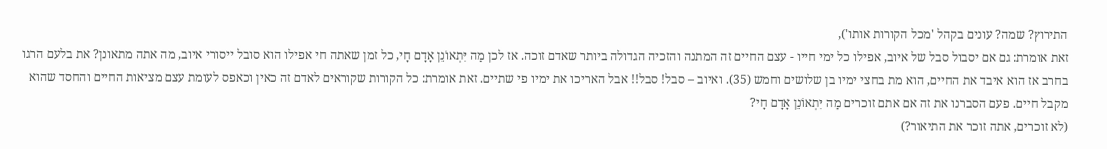התירוץ? שמה? עונים בקהל 'מכל הקורות אותו'),
זאת אומרת: גם אם יסבול סבל של איוב, אפילו כל ימי חייו - עצם החיים זה המתנה והזכיה הגדולה ביותר שאדם זוכה. אז לכן מַה יִּתְאוֹנֵן אָדָם חָי, כל זמן שאתה חי אפילו הוא סובל ייסורי איוב, מה אתה מתאונן? את בלעם הרגו בחרב אז הוא איבד את החיים, הוא מת בחצי ימיו בן שלושים וחמש (35). ואיוב – סבל! סבל!! אבל האריכו את ימיו פי שתיים. זאת אומרת: כל הקורות שקוראים לאדם זה כאין וכאפס לעומת עצם מציאות החיים והחסד שהוא מקבל חיים. פעם הסברנו את זה אם אתם זוכרים מַה יִּתְאוֹנֵן אָדָם חָי?
(לא זוכרים, אתה זוכר את התיאור?)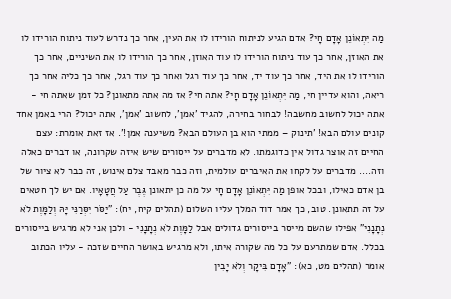מַה יִּתְאוֹנֵן אָדָם חָי? אדם הגיע לניתוח הורידו לו את העין, אחר כך נדרש לעוד ניתוח הורידו לו את האוזן, אחר כך עוד ניתוח הורידו לו עוד האוזן, אחר כך הורידו לו את השיניים, אחר כך הורידו לו את היד, אחר כך עוד יד, אחר כך עוד רגל ואחר כך עוד רגל, אחר כך כליה אחר כך ריאה, והוא עדיין חי, מַה יִּתְאוֹנֵן אָדָם חָי? אתה חי? אז מה אתה מתאונן? כל זמן שאתה חי - אתה יכול לחשוב מחשבה! לבחור בחירה, להגיד 'אמן', לחשוב 'אמן', אתה יכול? הרי באמן אחד קונים עולם הבא! 'תינוק – ממתי הוא בן העולם הבא? משיענה אמן!'. אז זאת אומרת: עצם החיים זה אוצר גדול אין כדוגמתו. לא מדברים על ייסורים שיש איזה שקרונה, או דברים כאלה וזה.... מדברים על לקחו את האיברים עולמית, וזה כבר מאבד צלם אינוש, זה כבר לא ציור של בן אדם כאילו, ובכל אופן מַה יִּתְאוֹנֵן אָדָם חָי על מה כן יתאונן גֶּבֶר עַל חֲטָאָיו. אם יש לך חטאים על זה תתאונן. טוב, כך אמר דוד המלך עליו השלום (תהלים קיח, יח): "יַסֹּר יִסְּרַנִּי יָּהּ וְלַמָּוֶת לֹא נְתָנָנִי" אפילו שהשם מייסר בייסורים גדולים אבל לַמָּוֶת לֹא נְתָנָנִי - ולכן אני לא מרגיש בייסורים בכלל. אדם שמתרעם על כל מה שקורה איתו, ולא מרגיש באושר החיים שזכה - עליו הכתוב אומר (תהלים מט, כא): "אָדָם בִּיקָר וְלֹא יָבִין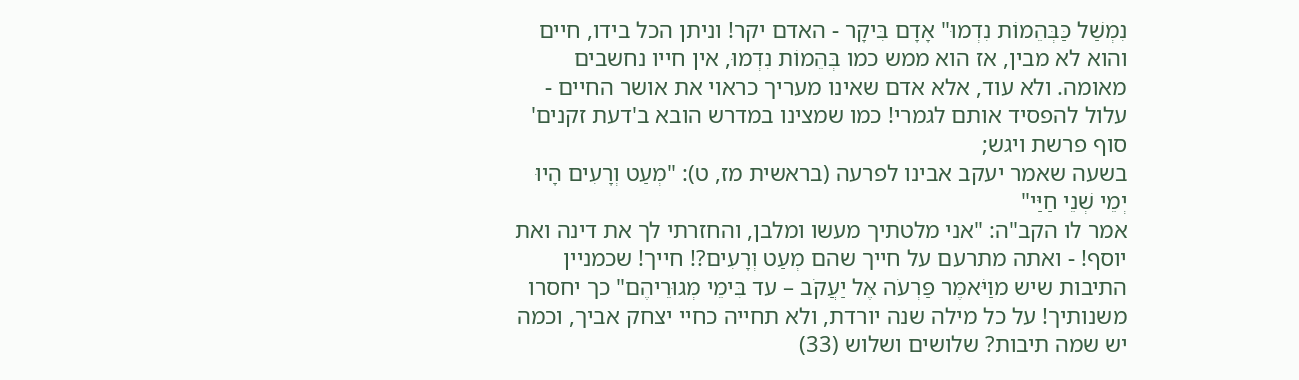נִמְשַׁל כַּבְּהֵמוֹת נִדְמוּ" אָדָם בִּיקָר - האדם יקר! וניתן הכל בידו, חיים והוא לא מבין, אז הוא ממש כמו בְּהֵמוֹת נִדְמוּ, אין חייו נחשבים מאומה. ולא עוד, אלא אדם שאינו מעריך כראוי את אושר החיים - עלול להפסיד אותם לגמרי! כמו שמצינו במדרש הובא ב'דעת זקנים' סוף פרשת ויגש;
בשעה שאמר יעקב אבינו לפרעה (בראשית מז, ט): "מְעַט וְרָעִים הָיוּ יְמֵי שְׁנֵי חַיַּי"
אמר לו הקב"ה: "אני מלטתיך מעשו ומלבן, והחזרתי לך את דינה ואת יוסף! - ואתה מתרעם על חייך שהם מְעַט וְרָעִים?! חייך! שכמניין התיבות שיש מוַיֹּאמֶר פַּרְעֹה אֶל יַעֲקֹב – עד בִּימֵי מְגוּרֵיהֶם" כך יחסרו משנותיך! על כל מילה שנה יורדת, ולא תחייה כחיי יצחק אביך, וכמה יש שמה תיבות? שלושים ושלוש (33)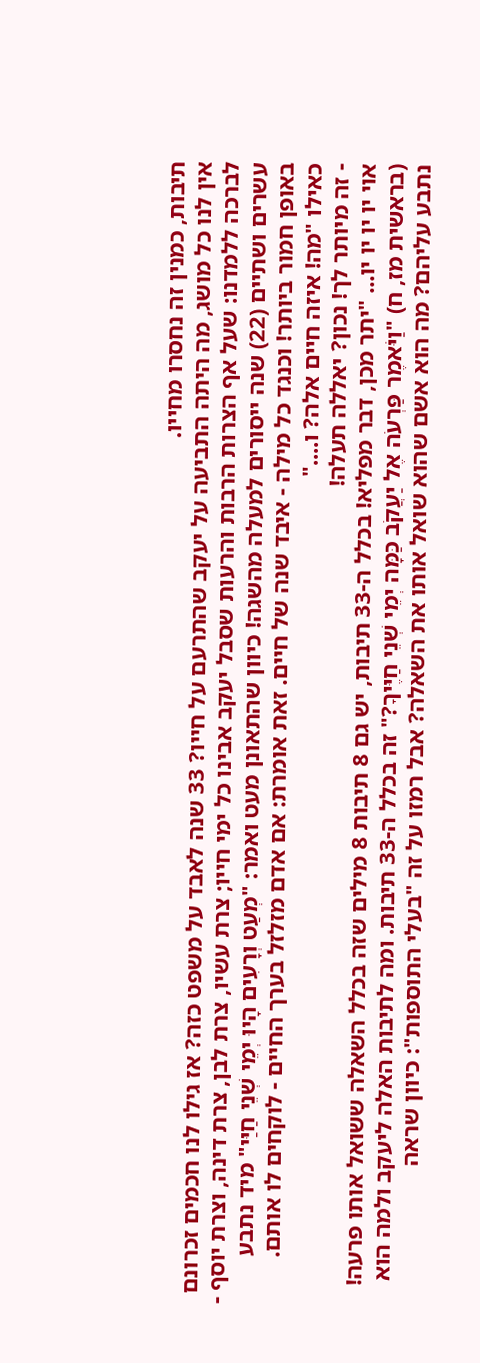תיבות, כמנין זה נחסרו מחייו.
אין לנו כל מושג, מה היתה התביעה על יעקב שהתרעם על חייו? 33 שנה לאבד על משפט כזה? אז גילו לנו חכמים זכרונם לברכה ללמדנו: שעל אף הצרות הרבות והרעות שסבל יעקב אבינו כל ימי חייו; צרת עשיו, צרת לבן, צרת דינה, וצרת יוסף - עשרים ושתיים (22) שנה ייסורים למעלה מהשגה! כיוון שהתאונן מעט ואמר: "מְעַט וְרָעִים הָיוּ יְמֵי שְׁנֵי חַיַּי" מיד נתבע באופן חמור ביותר! וכנגד כל מילה - איבד שנה של חיים. זאת אומרת: אם אדם מזלזל בערך החיים - לוקחים לו אותם.
כאילו "מה! איזה חיים אלה? ו...."
- זה מיותר לך! נכון? יאללה תעלה!
אוי יו יו יו יו... "יתר מכן, דבר מפליא! בכלל ה-33 תיבות, יש גם 8 תיבות 8 מילים שזה בכלל השאלה ששואל אותו פרעה! (בראשית מז, ח) "וַיֹּאמֶר פַּרְעֹה אֶל יַעֲקֹב כַּמָּה יְמֵי שְׁנֵי חַיֶּיךָ?" זה בכלל ה-33 תיבות. ומה לתיבות האלה ליעקב ולמה הוא נתבע עליהם? מה הוא אשם שהוא שואל אותו את השאלה? אבל רמזו על זה "בעלי התוספות": כיוון שראה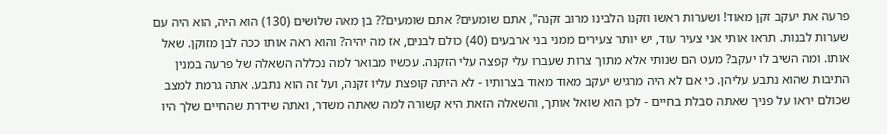פרעה את יעקב זקן מאוד! ושערות ראשו וזקנו הלבינו מרוב זקנה", אתם שומעים? אתם שומעים?? בן מאה שלושים (130) הוא היה, הוא היה עם שערות לבנות. תראו אותי אני צעיר עוד, יש יותר צעירים ממני בני ארבעים (40) כולם לבנים, אז מה יהיה? והוא ראה אותו ככה לבן מזוקן. שאל אותו. ומה השיב לו יעקב? מעט הם שנותי אלא מתוך צרות שעברו עלי קפצה עלי הזקנה. עכשיו מבואר למה נכללה השאלה של פרעה במנין התיבות שהוא נתבע עליהן. כי אם לא היה מרגיש יעקב מאוד מאוד בצרותיו - לא היתה קופצת עליו זקנה, ועל זה הוא נתבע. אתה גרמת למצב שכולם יראו על פניך שאתה סבלת בחיים - לכן הוא שואל אותך, והשאלה הזאת היא קשורה למה שאתה משדר, ואתה שידרת שהחיים שלך היו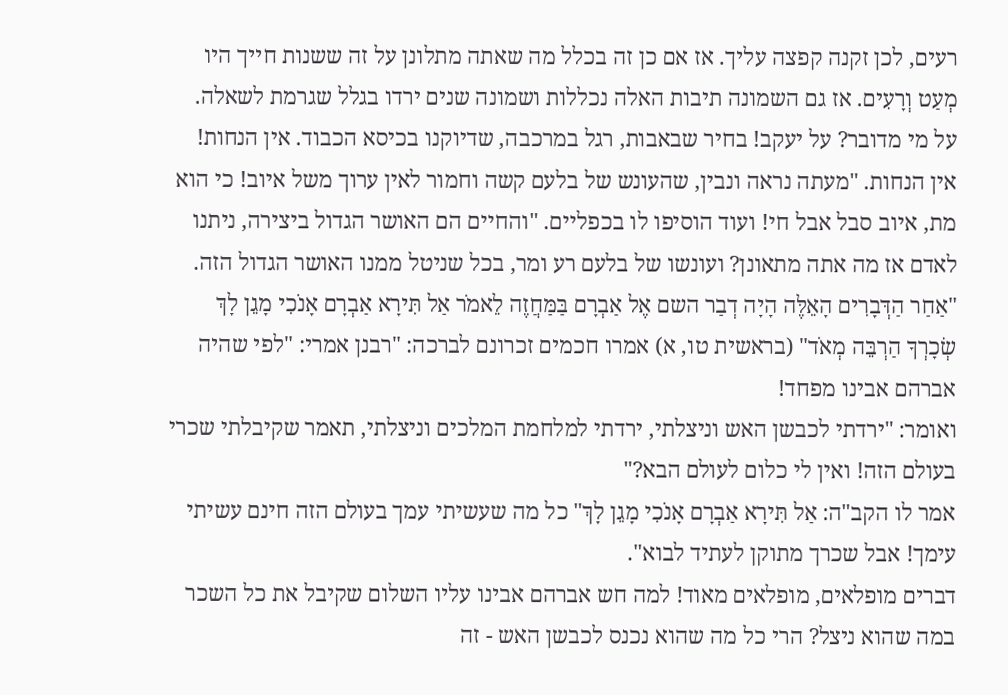רעים, לכן זקנה קפצה עליך. אז אם כן זה בכלל מה שאתה מתלונן על זה ששנות חייך היו מְעַט וְרָעִים. אז גם השמונה תיבות האלה נכללות ושמונה שנים ירדו בגלל שגרמת לשאלה. על מי מדובר? על יעקב! בחיר שבאבות, רגל במרכבה, שדיוקנו בכיסא הכבוד. אין הנחות! אין הנחות. "מעתה נראה ונבין, שהעונש של בלעם קשה וחמור לאין ערוך משל איוב! כי הוא מת, איוב סבל אבל חי! ועוד הוסיפו לו בכפליים. "והחיים הם האושר הגדול ביצירה, ניתנו לאדם אז מה אתה מתאונן? ועונשו של בלעם רע ומר, בכל שניטל ממנו האושר הגדול הזה.
"אַחַר הַדְּבָרִים הָאֵלֶּה הָיָה דְבַר השם אֶל אַבְרָם בַּמַּחֲזֶה לֵאמֹר אַל תִּירָא אַבְרָם אָנֹכִי מָגֵן לָךְ שְׂכָרְךָ הַרְבֵּה מְאֹד" (בראשית טו, א) אמרו חכמים זכרונם לברכה: "רבנן אמרי: "לפי שהיה אברהם אבינו מפחד!
ואומר: "ירדתי לכבשן האש וניצלתי, ירדתי למלחמת המלכים וניצלתי, תאמר שקיבלתי שכרי בעולם הזה! ואין לי כלום לעולם הבא?"
אמר לו הקב"ה: אַל תִּירָא אַבְרָם אָנֹכִי מָגֵן לָךְ" כל מה שעשיתי עמך בעולם הזה חינם עשיתי עימך! אבל שכרך מתוקן לעתיד לבוא".
דברים מופלאים, מופלאים מאוד! למה חש אברהם אבינו עליו השלום שקיבל את כל השכר במה שהוא ניצל? הרי כל מה שהוא נכנס לכבשן האש - זה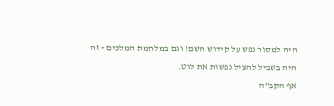היה למסור נפש על קידוש השם! וגם במלחמת המלכים - זה היה בשביל להציל נפשות את לוט.
אף הקב"ה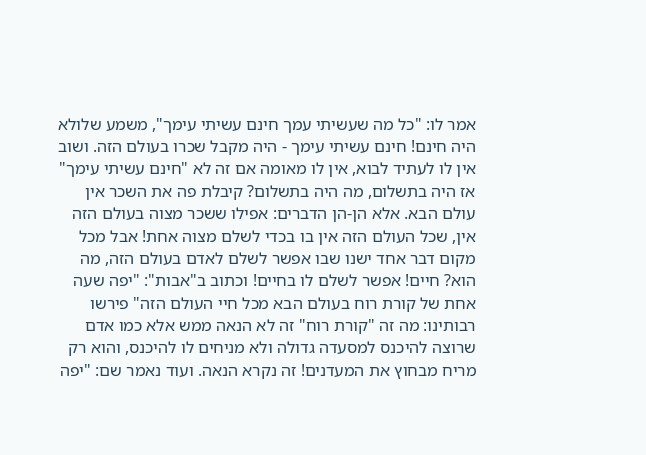אמר לו: "כל מה שעשיתי עמך חינם עשיתי עימך", משמע שלולא היה חינם! חינם עשיתי עימך - היה מקבל שכרו בעולם הזה. ושוב אין לו לעתיד לבוא, אין לו מאומה אם זה לא "חינם עשיתי עימך" אז היה בתשלום, מה היה בתשלום? קיבלת פה את השכר אין עולם הבא. אלא הן-הן הדברים: אפילו ששכר מצוה בעולם הזה אין, שכל העולם הזה אין בו בכדי לשלם מצוה אחת! אבל מכל מקום דבר אחד ישנו שבו אפשר לשלם לאדם בעולם הזה, מה הוא? חיים! אפשר לשלם לו בחיים! וכתוב ב"אבות": "יפה שעה אחת של קורת רוח בעולם הבא מכל חיי העולם הזה" פירשו רבותינו: מה זה "קורת רוח" זה לא הנאה ממש אלא כמו אדם שרוצה להיכנס למסעדה גדולה ולא מניחים לו להיכנס, והוא רק מריח מבחוץ את המעדנים! זה נקרא הנאה. ועוד נאמר שם: "יפה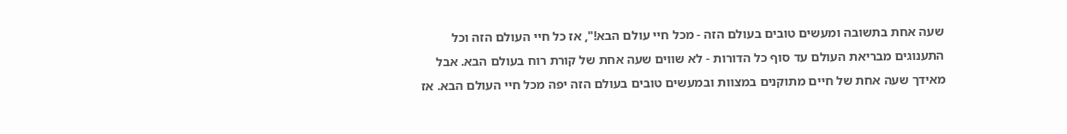שעה אחת בתשובה ומעשים טובים בעולם הזה - מכל חיי עולם הבא!", אז כל חיי העולם הזה וכל התענוגים מבריאת העולם עד סוף כל הדורות - לא שווים שעה אחת של קורת רוח בעולם הבא. אבל מאידך שעה אחת של חיים מתוקנים במצוות ובמעשים טובים בעולם הזה יפה מכל חיי העולם הבא. אז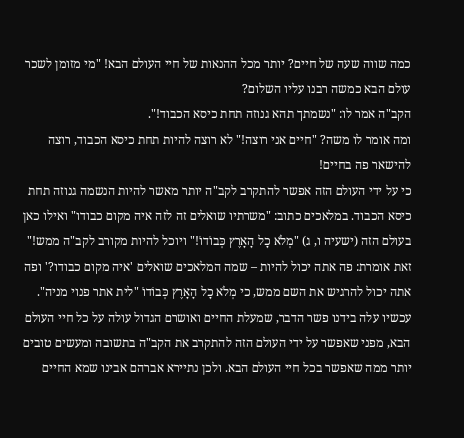כמה שווה שעה של חיים? יותר מכל ההנאות של חיי העולם הבא! "מי מזומן לשכר עולם הבא כמשה רבנו עליו השלום?
הקב"ה אמר לו: "נשמתך תהא גנוזה תחת כיסא הכבוד!".
ומה אומר לו משה? "חיים אני רוצה!" לא רוצה להיות תחת כיסא הכבוד, רוצה להישאר פה בחיים!
כי על ידי העולם הזה אפשר להתקרב לקב"ה יותר מאשר להיות הנשמה גנוזה תחת כיסא הכבוד. במלאכים כתוב: "משרתיו שואלים זה לזה איה מקום כבודו" ואילו כאן בעולם הזה (ישעיה ו, ג) "מְלֹא כָל הָאָרֶץ כְּבוֹדוֹ!" ויוכל להיות מקורב לקב"ה ממש!" זאת אומרת: פה אתה יכול להיות – שמה המלאכים שואלים 'איה מקום כבודו?' ופה אתה יכול להרגיש את השם ממש, כי מְלֹא כָל הָאָרֶץ כְּבוֹדוֹ "לית אתר פנוי מניה". עכשיו עלה בידנו פשר הדבר, שמעלת החיים ואושרם הגדול עולה על כל חיי העולם הבא, מפני שאפשר על ידי העולם הזה להתקרב את הקב"ה בתשובה ומעשים טובים יותר ממה שאפשר בכל חיי העולם הבא. ולכן נתיירא אברהם אבינו שמא החיים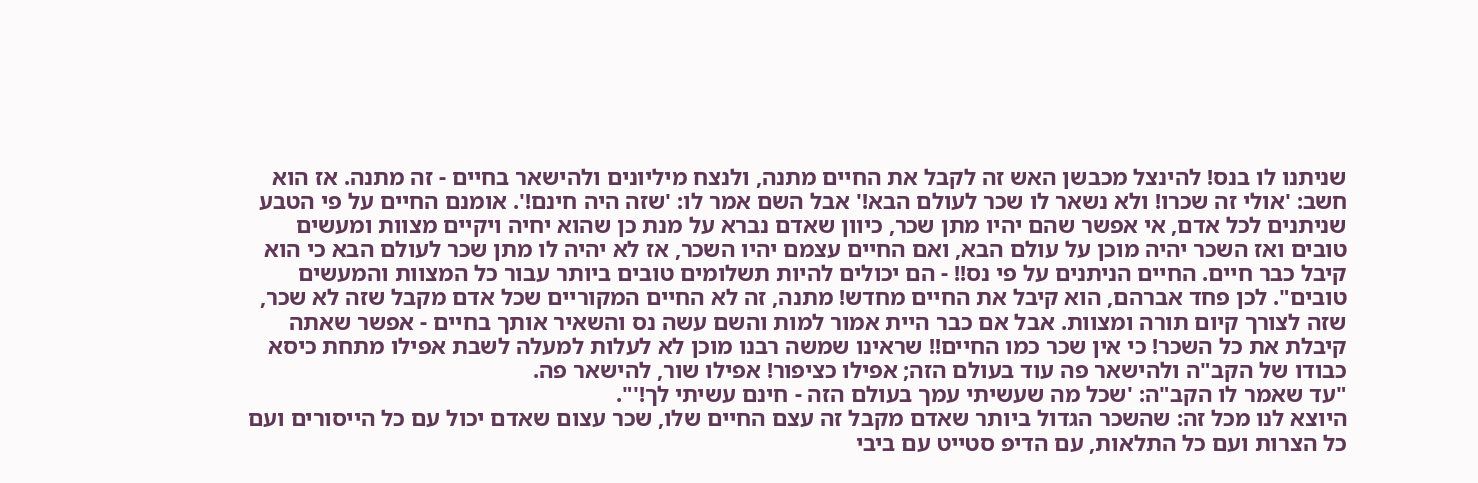שניתנו לו בנס! להינצל מכבשן האש זה לקבל את החיים מתנה, ולנצח מיליונים ולהישאר בחיים - זה מתנה. אז הוא חשב: 'אולי זה שכרו! ולא נשאר לו שכר לעולם הבא!' אבל השם אמר לו: 'שזה היה חינם!'. אומנם החיים על פי הטבע שניתנים לכל אדם, אי אפשר שהם יהיו מתן שכר, כיוון שאדם נברא על מנת כן שהוא יחיה ויקיים מצוות ומעשים טובים ואז השכר יהיה מוכן על עולם הבא, ואם החיים עצמם יהיו השכר, אז לא יהיה לו מתן שכר לעולם הבא כי הוא קיבל כבר חיים. החיים הניתנים על פי נס!! - הם יכולים להיות תשלומים טובים ביותר עבור כל המצוות והמעשים טובים". לכן פחד אברהם, הוא קיבל את החיים מחדש! מתנה, זה לא החיים המקוריים שכל אדם מקבל שזה לא שכר, שזה לצורך קיום תורה ומצוות. אבל אם כבר היית אמור למות והשם עשה נס והשאיר אותך בחיים - אפשר שאתה קיבלת את כל השכר! כי אין שכר כמו החיים!! שראינו שמשה רבנו מוכן לא לעלות למעלה לשבת אפילו מתחת כיסא כבודו של הקב"ה ולהישאר פה עוד בעולם הזה; אפילו כציפור! אפילו שור, להישאר פה.
"עד שאמר לו הקב"ה: 'שכל מה שעשיתי עמך בעולם הזה - חינם עשיתי לך!'".
היוצא לנו מכל זה: שהשכר הגדול ביותר שאדם מקבל זה עצם החיים שלו, שכר עצום שאדם יכול עם כל הייסורים ועם כל הצרות ועם כל התלאות, עם הדיפ סטייט עם ביבי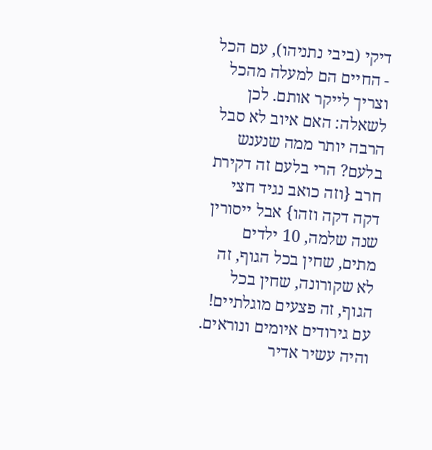דיקי (ביבי נתניהו), עם הכל - החיים הם למעלה מהכל וצריך לייקר אותם. לכן לשאלה: האם איוב לא סבל הרבה יותר ממה שנענש בלעם? הרי בלעם זה דקירת חרב {וזה כואב נגיד חצי דקה דקה וזהו} אבל ייסורין שנה שלמה, 10 ילדים מתים, שחין בכל הגוף, זה לא שקורונה, שחין בכל הגוף, זה פצעים מוגלתיים! עם גירודים איומים ונוראים. והיה עשיר אדיר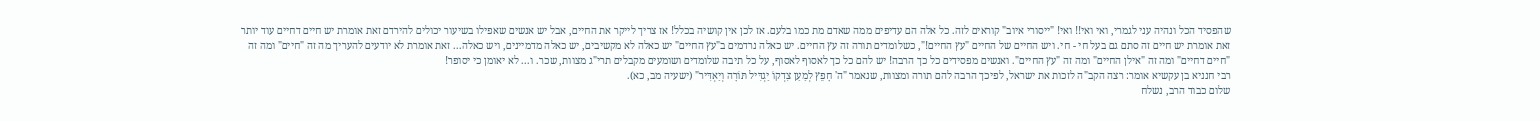שהפסיד הכל ונהיה עני לגמרי, ואי ואי!! ואי! "ייסורי איוב" קוראים לזה. כל אלה הם עדיפים ממה שאדם מת כמו בלעם. אז לכן אין קושיה בכלל! אז צריך לייקר את החיים, אבל יש אנשים שאפילו בשיעור יכולים להירדם זאת אומרת יש חיים דחיים עוד יותר זאת אומרת יש חיים זה סתם גם בעל חי - חי. ויש החיים של החיים "עץ החיים!", כשלומדים תורה זה עץ החיים. יש כאלה נרדמים ב"עץ החיים" יש כאלה לא מקשיבים, יש כאלה מדמיינים, ויש כאלה... זאת אומרת לא יודעים להעריך מה זה "חיים" ומה זה "חיים דחיים" ומה זה "אילן החיים" ומה זה "עץ החיים". ואנשים מפסידים כל כך הרבה! יש להם כל כך לאסוף לאסוף, על כל תיבה שלומדים ושומעים מקבלים תרי"ג מצוות, שכר. ו... לא יאומן כי יסופר!
רבי חנניא בן עקשיא אומר: רצה הקב"ה לזכות את ישראל, לפיכך הרבה להם תורה ומצוות, שנאמר "ה' חָפֵץ לְמַעַן צִדְקוֹ יַגְדִּיל תּוֹרָה וְיַאְדִּיר" (ישעיה מב, כא).
שלום כבוד הרב, נשלח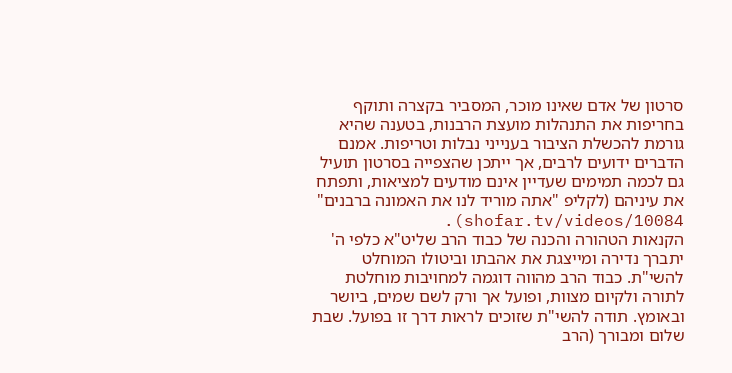סרטון של אדם שאינו מוכר, המסביר בקצרה ותוקף בחריפות את התנהלות מועצת הרבנות, בטענה שהיא גורמת להכשלת הציבור בענייני נבלות וטריפות. אמנם הדברים ידועים לרבים, אך ייתכן שהצפייה בסרטון תועיל גם לכמה תמימים שעדיין אינם מודעים למציאות, ותפתח את עיניהם (לקליפ "אתה מוריד לנו את האמונה ברבנים" shofar.tv/videos/10084).
הקנאות הטהורה והכנה של כבוד הרב שליט"א כלפי ה' יתברך נדירה ומייצגת את אהבתו וביטולו המוחלט להשי"ת. כבוד הרב מהווה דוגמה למחויבות מוחלטת לתורה ולקיום מצוות, ופועל אך ורק לשם שמים, ביושר ובאומץ. תודה להשי"ת שזוכים לראות דרך זו בפועל. שבת שלום ומבורך (הרב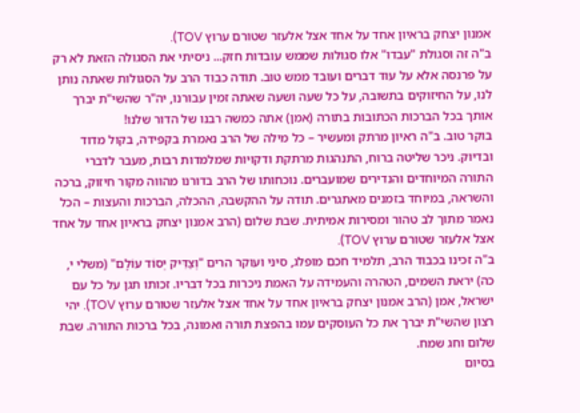אמנון יצחק בראיון אחד על אחד אצל אלעזר שטורם ערוץ TOV).
ב"ה זה וסגולת "עבדו" אלו סגולות שממש עובדות חזק... ניסיתי את הסגולה הזאת לא רק על פרנסה אלא על עוד דברים ועובד ממש טוב. תודה כבוד הרב על הסגולות שאתה נותן לנו, על החיזוקים בתשובה, על כל שעה ושעה שאתה זמין עבורנו, יה"ר שהשי"ת יברך אותך בכל הברכות הכתובות בתורה (אמן) אתה כמשה רבנו של הדור שלנו!
בוקר טוב. ב"ה ראיון מרתק ומעשיר – כל מילה של הרב נאמרת בקפידה, בקול מדוד ובדיוק. ניכר שליטה ברוח, התנהגות מרתקת ודקויות שמלמדות רבות, מעבר לדברי התורה המיוחדים והנדירים שמועברים. נוכחותו של הרב בדורנו מהווה מקור חיזוק, ברכה והשראה, במיוחד בזמנים מאתגרים. תודה על ההקשבה, ההכלה, הברכות והעצות – הכל נאמר מתוך לב טהור ומסירות אמיתית. שבת שלום (הרב אמנון יצחק בראיון אחד על אחד אצל אלעזר שטורם ערוץ TOV).
ב"ה זכינו בכבוד הרב, תלמיד חכם מופלג, סיני ועוקר הרים "וְצַדִּיק יְסוֹד עוֹלָם" (משלי י, כה) יראת השמים, הטהרה והעמידה על האמת ניכרות בכל דבריו. זכותו תגן על כל עם ישראל, אמן (הרב אמנון יצחק בראיון אחד על אחד אצל אלעזר שטורם ערוץ TOV). יהי רצון שהשי"ת יברך את כל העוסקים עמו בהפצת תורה ואמונה, בכל ברכות התורה. שבת שלום וחג שמח.
בסיום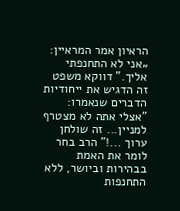הראיון אמר המראיין: „אני לא התחנפתי אליך.” דווקא משפט זה הדגיש את ייחודיות הדברים שנאמרו: "אצלי אתה לא מצטרף למניין... זה שולחן ערוך ...!" הרב בחר לומר את האמת בבהירות וביושר, ללא התחנפות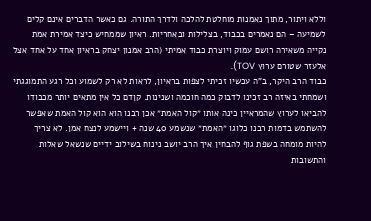וללא ויתור, מתוך נאמנות מוחלטת להלכה ולדרך התורה. גם כאשר הדברים אינם קלים לשמיעה – הם נאמרים בכבוד, בצלילות ובאחריות. ראיון שממחיש כיצד אמירת אמת נקייה משאירה רושם עמוק ויוצרת כבוד אמיתי (הרב אמנון יצחק בראיון אחד על אחד אצל אלעזר שטורם ערוץ TOV).
כבוד הרב היקר, ב"ה עכשיו זכיתי לצפות בראיון, לראות לא רק לשמוע וכל רגע התמוגגתי ושמחתי באיזה רב זכינו לדבוק כמה חוכמה ושנינות. קןדם כל אין מתאים יותר מכבודו להביאו לערוץ שהמראיין כינה אותו ״קול האמת״ אכן רבנו הוא הוא קול האמת שאפשר להשתמש בדמות רבנו כלוגו ״האמת״ שנשמע 40 שנה + ויישמע לנצח אמן. לא צריך להיות מומחה בשפת גוף להבחין איך הרב יושב נינוח בשילוב ידיים שנשאל שאלות והתשובות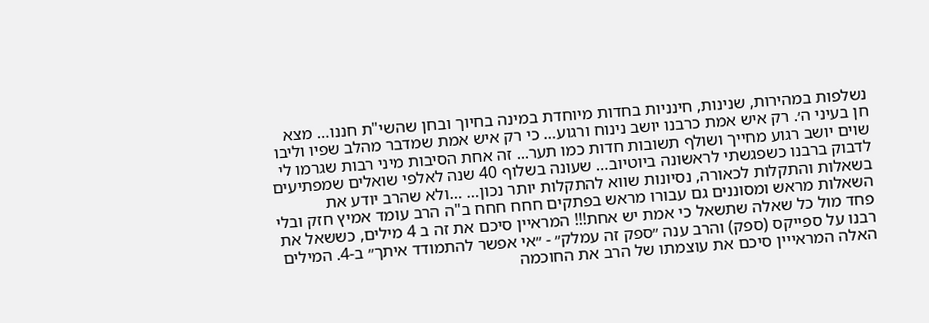נשלפות במהירות, שנינות, חינניות בחדות מיוחדת במינה בחיוך ובחן שהשי"ת חננו… מצא חן בעיני ה׳. רק איש אמת כרבנו יושב נינוח ורגוע… כי רק איש אמת שמדבר מהלב שפיו וליבו שוים יושב רגוע מחייך ושולף תשובות חדות כמו תער... זה אחת הסיבות מיני רבות שגרמו לי לדבוק ברבנו כשפגשתי לראשונה ביוטיוב… שעונה בשלוף 40 שנה לאלפי שואלים שמפתיעים בשאלות והתקלות לכאורה, נסיונות שווא להתקלות יותר נכון… …ולא שהרב יודע את השאלות מראש ומסוננים גם עבורו מראש בפתקים חחח חחח ב"ה הרב עומד אמיץ חזק ובלי פחד מול כל שאלה שתשאל כי אמת יש אחת!!! המראיין סיכם את זה ב 4 מילים, כששאל את רבנו על ספייקס (ספק) והרב ענה ״ספק זה עמלק״ - ״אי אפשר להתמודד איתך״ ב-4. המילים האלה המראייין סיכם את עוצמתו של הרב את החוכמה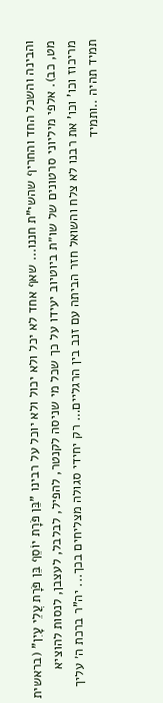והבינה והשכל החד והחריף שהשי"ת חננו... שאף אחד לא יכל ולא יכול ולא יוכל על רבינו "בֵּן פֹּרָת יוֹסֵף בֵּן פֹּרָת עֲלֵי עָיִן" (בראשית מט, כב). אלפי מיליוני סרטונים של שו״ת ביוטיוב יעידו על כך שכל מי שניסה לקנטר, להפיל, לבלבל, לעצבן, לנסות להוציא מריכוז וכו' וכו' את רבנו לא צלח והשואל חזר הביתה עם זנב בין הרגליים… רק יחידי סגולה מצליחים בכך... יה"ר ברכת ה׳ עליך תמיד תהיה ..ותמיד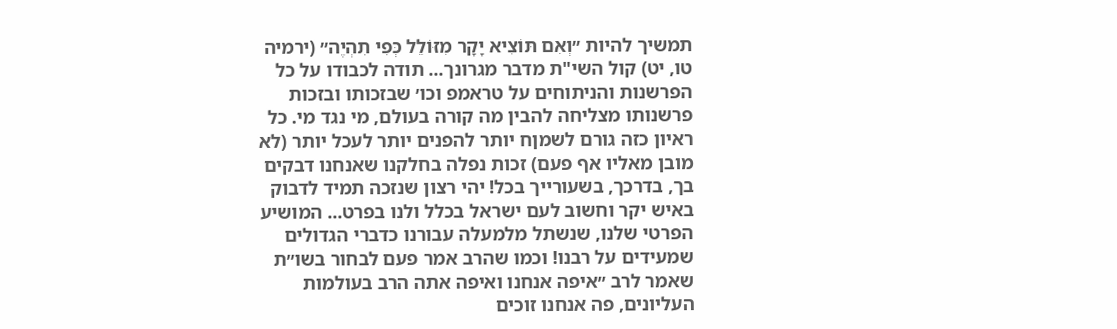תמשיך להיות ״וְאִם תּוֹצִיא יָקָר מִזּוֹלֵל כְּפִי תִהְיֶה״ (ירמיה טו, יט) קול השי"ת מדבר מגרונך... תודה לכבודו על כל הפרשנות והניתוחים על טראמפ וכו׳ שבזכותו ובזכות פרשנותו מצליחה להבין מה קורה בעולם, מי נגד מי. כל ראיון כזה גורם לשמןח יותר להפנים יותר לעכל יותר (לא מובן מאליו אף פעם) זכות נפלה בחלקנו שאנחנו דבקים בך, בדרכך, בשעורייך בכל! יהי רצון שנזכה תמיד לדבוק באיש יקר וחשוב לעם ישראל בכלל ולנו בפרט... המושיע הפרטי שלנו, שנשתל מלמעלה עבורנו כדברי הגדולים שמעידים על רבנו! וכמו שהרב אמר פעם לבחור בשו״ת שאמר לרב ״איפה אנחנו ואיפה אתה הרב בעולמות העליונים, פה אנחנו זוכים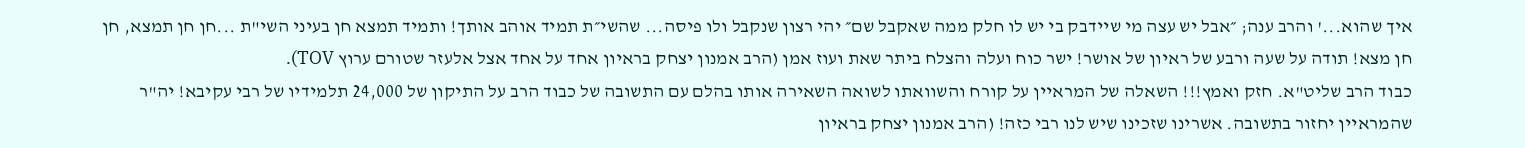איך שהוא...' והרב ענה; ״אבל יש עצה מי שיידבק בי יש לו חלק ממה שאקבל שם״ יהי רצון שנקבל ולו פיסה... שהשי״ת תמיד אוהב אותך! ותמיד תמצא חן בעיני השי"ת ...חן חן תמצא, חן חן מצא! תודה על שעה ורבע של ראיון של אושר! ישר כוח ועלה והצלח ביתר שאת ועוז אמן (הרב אמנון יצחק בראיון אחד על אחד אצל אלעזר שטורם ערוץ TOV).
כבוד הרב שליט"א. חזק ואמץ!!! השאלה של המראיין על קורח והשוואתו לשואה השאירה אותו בהלם עם התשובה של כבוד הרב על התיקון של 24,000 תלמידיו של רבי עקיבא! יה"ר שהמראיין יחזור בתשובה. אשרינו שזכינו שיש לנו רבי כזה! (הרב אמנון יצחק בראיון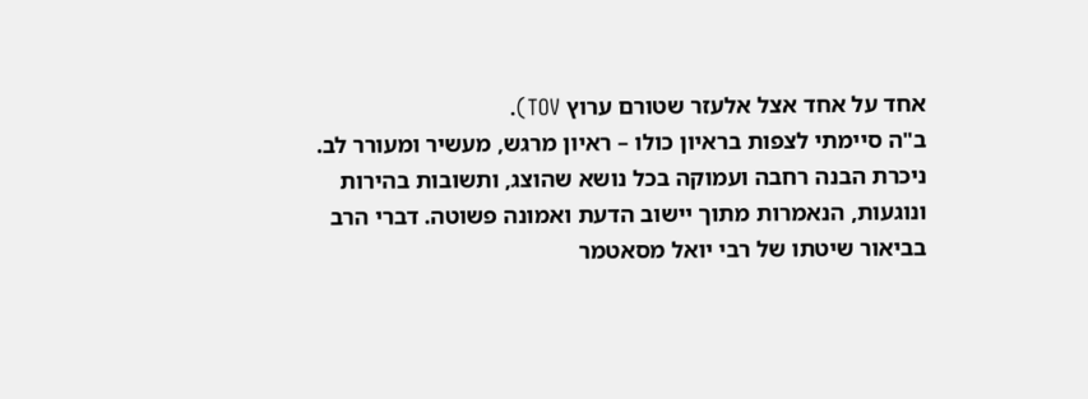אחד על אחד אצל אלעזר שטורם ערוץ TOV).
ב"ה סיימתי לצפות בראיון כולו – ראיון מרגש, מעשיר ומעורר לב. ניכרת הבנה רחבה ועמוקה בכל נושא שהוצג, ותשובות בהירות ונוגעות, הנאמרות מתוך יישוב הדעת ואמונה פשוטה. דברי הרב בביאור שיטתו של רבי יואל מסאטמר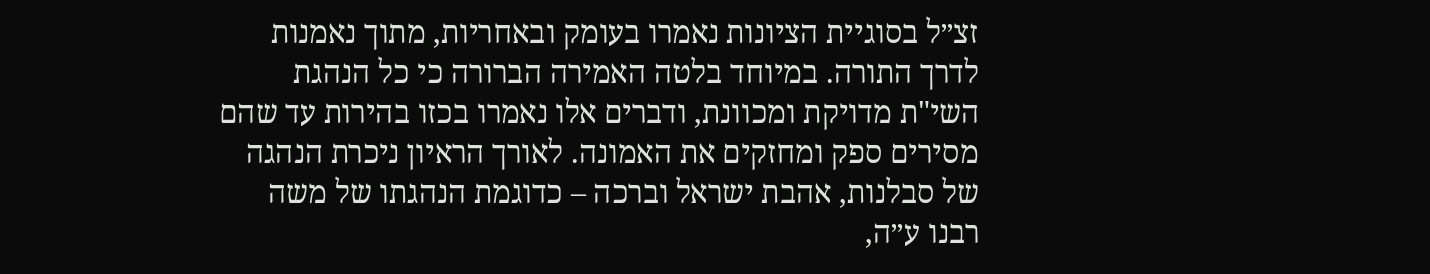זצ״ל בסוגיית הציונות נאמרו בעומק ובאחריות, מתוך נאמנות לדרך התורה. במיוחד בלטה האמירה הברורה כי כל הנהגת השי"ת מדויקת ומכוונת, ודברים אלו נאמרו בכזו בהירות עד שהם מסירים ספק ומחזקים את האמונה. לאורך הראיון ניכרת הנהגה של סבלנות, אהבת ישראל וברכה – כדוגמת הנהגתו של משה רבנו ע״ה,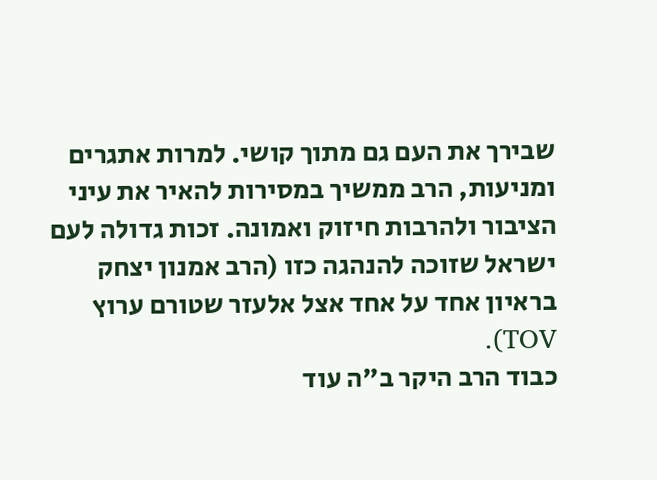שבירך את העם גם מתוך קושי. למרות אתגרים ומניעות, הרב ממשיך במסירות להאיר את עיני הציבור ולהרבות חיזוק ואמונה. זכות גדולה לעם ישראל שזוכה להנהגה כזו (הרב אמנון יצחק בראיון אחד על אחד אצל אלעזר שטורם ערוץ TOV).
כבוד הרב היקר ב"ה עוד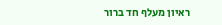ראיון מעלף חד ברור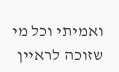ואמיתי וכל מי שזוכה לראיין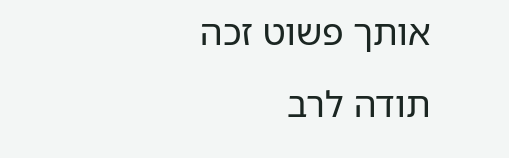אותך פשוט זכה תודה לרב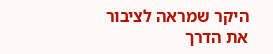היקר שמראה לציבור את הדרך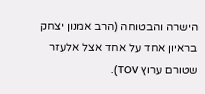הישרה והבטוחה (הרב אמנון יצחק בראיון אחד על אחד אצל אלעזר שטורם ערוץ TOV).